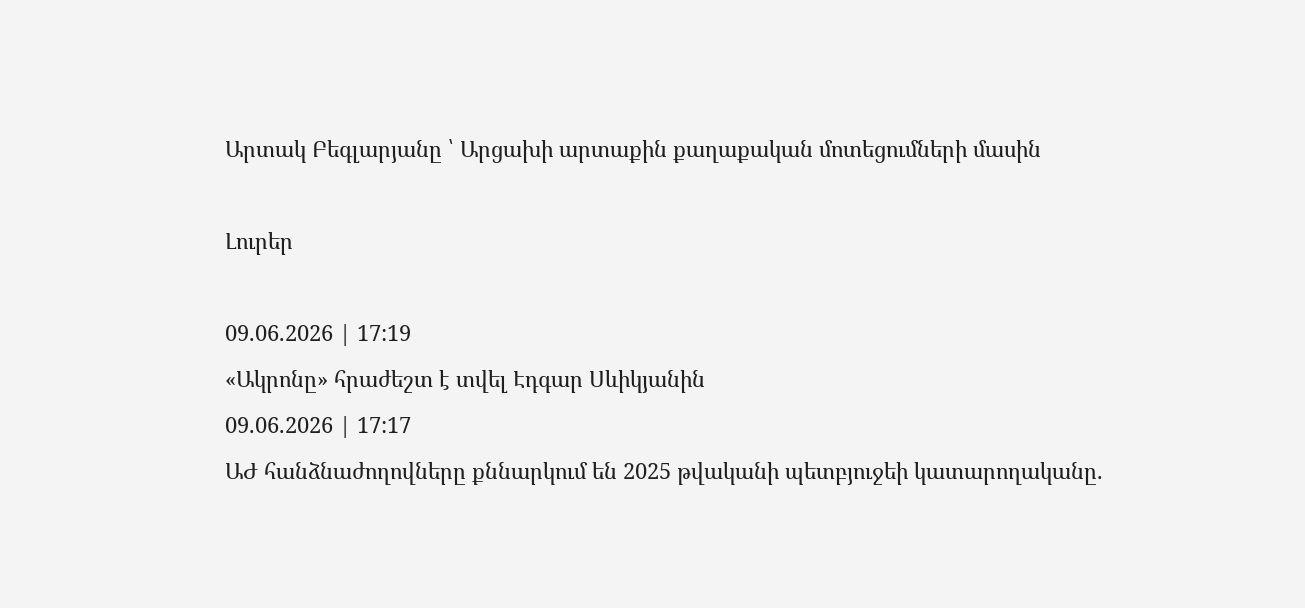Արտակ Բեգլարյանը ՝ Արցախի արտաքին քաղաքական մոտեցումների մասին

Լուրեր

09.06.2026 | 17:19
«Ակրոնը» հրաժեշտ է տվել Էդգար Սևիկյանին
09.06.2026 | 17:17
ԱԺ հանձնաժողովները քննարկում են 2025 թվականի պետբյուջեի կատարողականը.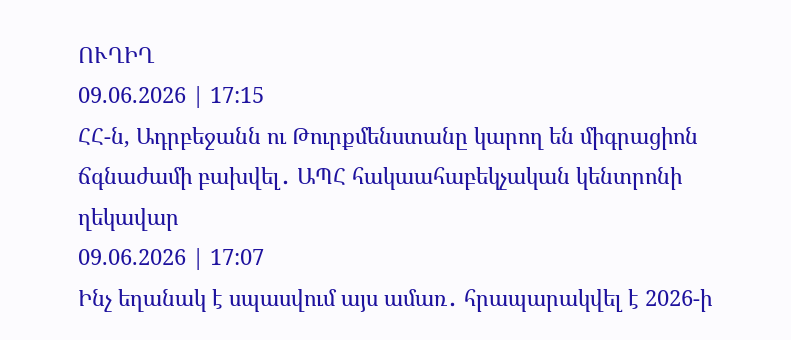ՈՒՂԻՂ
09.06.2026 | 17:15
ՀՀ-ն, Ադրբեջանն ու Թուրքմենստանը կարող են միգրացիոն ճգնաժամի բախվել․ ԱՊՀ հակաահաբեկչական կենտրոնի ղեկավար
09.06.2026 | 17:07
Ինչ եղանակ է սպասվում այս ամառ․ հրապարակվել է 2026-ի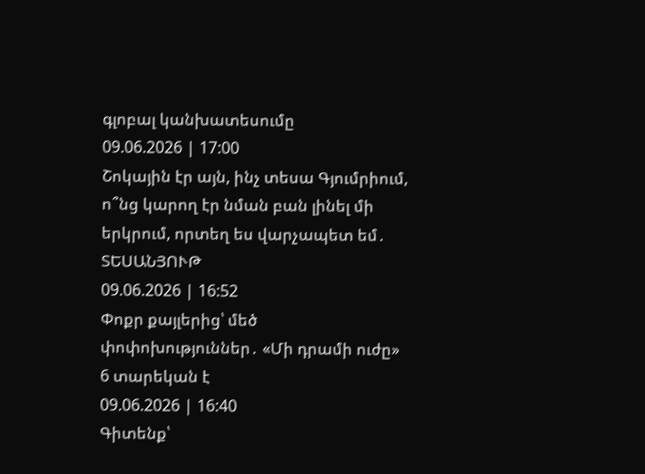գլոբալ կանխատեսումը
09.06.2026 | 17:00
Շոկային էր այն, ինչ տեսա Գյումրիում, ո՞նց կարող էր նման բան լինել մի երկրում, որտեղ ես վարչապետ եմ․ ՏԵՍԱՆՅՈՒԹ
09.06.2026 | 16:52
Փոքր քայլերից՝ մեծ փոփոխություններ․ «Մի դրամի ուժը» 6 տարեկան է
09.06.2026 | 16:40
Գիտենք՝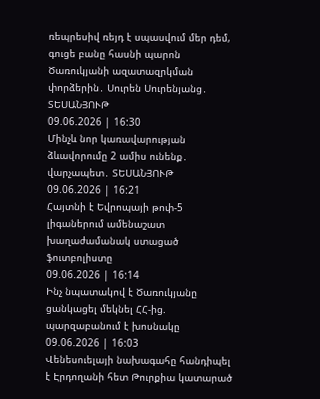ռեպրեսիվ ռեյդ է սպասվում մեր դեմ, գուցե բանը հասնի պարոն Ծառուկյանի ազատազրկման փորձերին․ Սուրեն Սուրենյանց․ ՏԵՍԱՆՅՈՒԹ
09.06.2026 | 16:30
Մինչև նոր կառավարության ձևավորումը 2 ամիս ունենք․ վարչապետ․ ՏԵՍԱՆՅՈՒԹ
09.06.2026 | 16:21
Հայտնի է Եվրոպայի թոփ-5 լիգաներում ամենաշատ խաղաժամանակ ստացած ֆուտբոլիստը
09.06.2026 | 16:14
Ինչ նպատակով է Ծառուկյանը ցանկացել մեկնել ՀՀ-ից. պարզաբանում է խոսնակը
09.06.2026 | 16:03
Վենեսուելայի նախագահը հանդիպել է Էրդողանի հետ Թուրքիա կատարած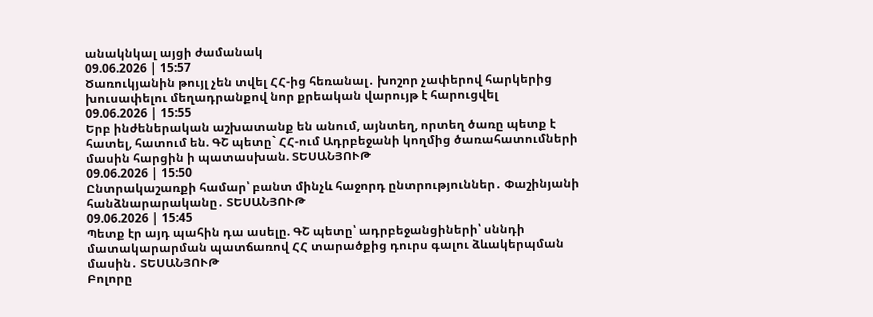անակնկալ այցի ժամանակ
09.06.2026 | 15:57
Ծառուկյանին թույլ չեն տվել ՀՀ-ից հեռանալ․ խոշոր չափերով հարկերից խուսափելու մեղադրանքով նոր քրեական վարույթ է հարուցվել
09.06.2026 | 15:55
Երբ ինժեներական աշխատանք են անում, այնտեղ, որտեղ ծառը պետք է հատել, հատում են. ԳՇ պետը` ՀՀ-ում Ադրբեջանի կողմից ծառահատումների մասին հարցին ի պատասխան. ՏԵՍԱՆՅՈՒԹ
09.06.2026 | 15:50
Ընտրակաշառքի համար՝ բանտ մինչև հաջորդ ընտրություններ․ Փաշինյանի հանձնարարականը․ ՏԵՍԱՆՅՈՒԹ
09.06.2026 | 15:45
Պետք էր այդ պահին դա ասելը. ԳՇ պետը՝ ադրբեջանցիների՝ սննդի մատակարարման պատճառով ՀՀ տարածքից դուրս գալու ձևակերպման մասին․ ՏԵՍԱՆՅՈՒԹ
Բոլորը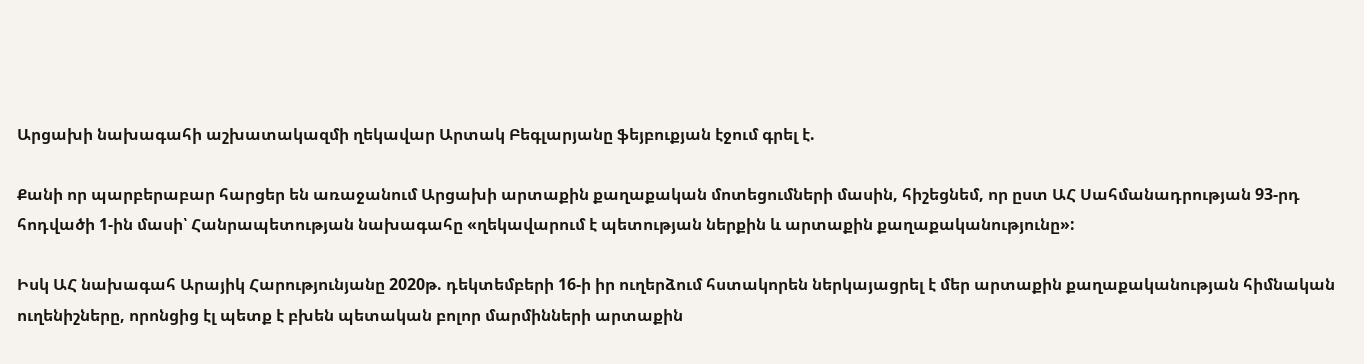Արցախի նախագահի աշխատակազմի ղեկավար Արտակ Բեգլարյանը ֆեյբուքյան էջում գրել է.

Քանի որ պարբերաբար հարցեր են առաջանում Արցախի արտաքին քաղաքական մոտեցումների մասին, հիշեցնեմ, որ ըստ ԱՀ Սահմանադրության 93-րդ հոդվածի 1-ին մասի՝ Հանրապետության նախագահը «ղեկավարում է պետության ներքին և արտաքին քաղաքականությունը»:

Իսկ ԱՀ նախագահ Արայիկ Հարությունյանը 2020թ. դեկտեմբերի 16-ի իր ուղերձում հստակորեն ներկայացրել է մեր արտաքին քաղաքականության հիմնական ուղենիշները, որոնցից էլ պետք է բխեն պետական բոլոր մարմինների արտաքին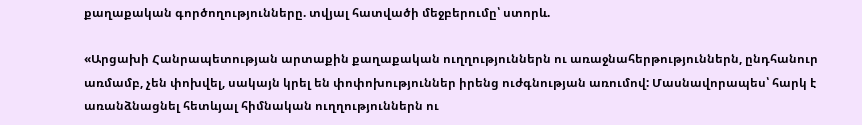քաղաքական գործողությունները. տվյալ հատվածի մեջբերումը՝ ստորև.

«Արցախի Հանրապետության արտաքին քաղաքական ուղղություններն ու առաջնահերթություններն, ընդհանուր առմամբ, չեն փոխվել, սակայն կրել են փոփոխություններ իրենց ուժգնության առումով: Մասնավորապես՝ հարկ է առանձնացնել հետևյալ հիմնական ուղղություններն ու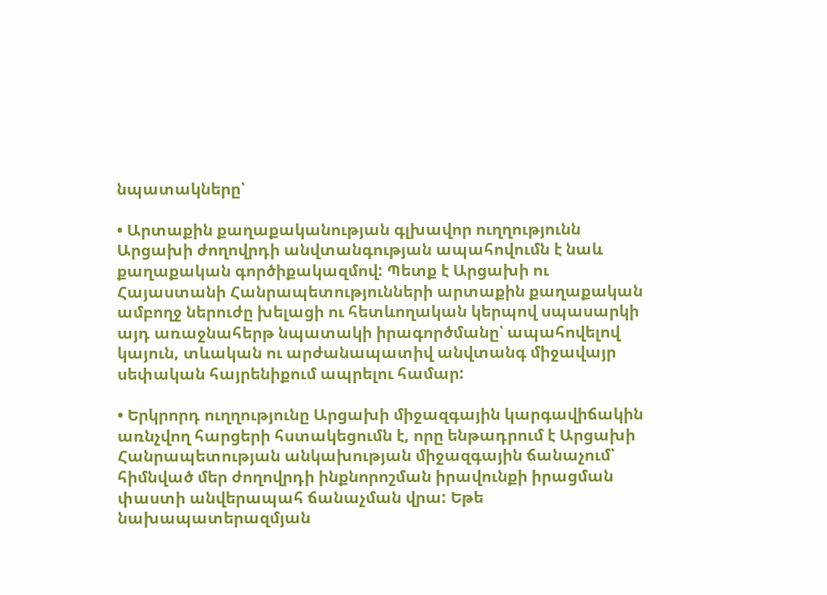նպատակները՝

• Արտաքին քաղաքականության գլխավոր ուղղությունն Արցախի ժողովրդի անվտանգության ապահովումն է նաև քաղաքական գործիքակազմով: Պետք է Արցախի ու Հայաստանի Հանրապետությունների արտաքին քաղաքական ամբողջ ներուժը խելացի ու հետևողական կերպով սպասարկի այդ առաջնահերթ նպատակի իրագործմանը՝ ապահովելով կայուն, տևական ու արժանապատիվ անվտանգ միջավայր սեփական հայրենիքում ապրելու համար:

• Երկրորդ ուղղությունը Արցախի միջազգային կարգավիճակին առնչվող հարցերի հստակեցումն է, որը ենթադրում է Արցախի Հանրապետության անկախության միջազգային ճանաչում՝ հիմնված մեր ժողովրդի ինքնորոշման իրավունքի իրացման փաստի անվերապահ ճանաչման վրա: Եթե նախապատերազմյան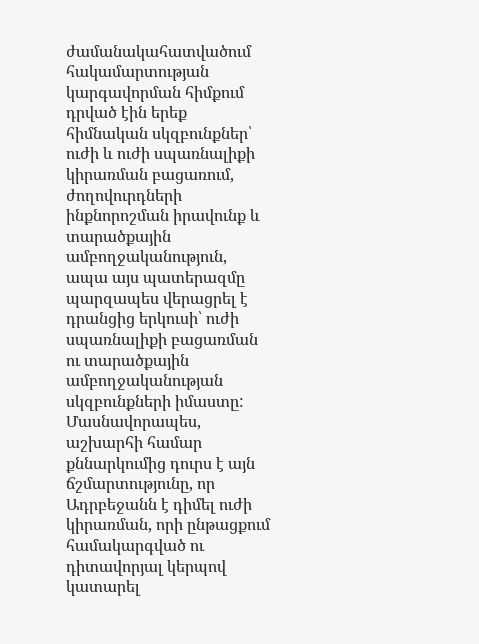ժամանակահատվածում հակամարտության կարգավորման հիմքում դրված էին երեք հիմնական սկզբունքներ՝ ուժի և ուժի սպառնալիքի կիրառման բացառում, ժողովուրդների ինքնորոշման իրավունք և տարածքային ամբողջականություն, ապա այս պատերազմը պարզապես վերացրել է դրանցից երկուսի՝ ուժի սպառնալիքի բացառման ու տարածքային ամբողջականության սկզբունքների իմաստը: Մասնավորապես, աշխարհի համար քննարկումից դուրս է այն ճշմարտությունը, որ Ադրբեջանն է դիմել ուժի կիրառման, որի ընթացքում համակարգված ու դիտավորյալ կերպով կատարել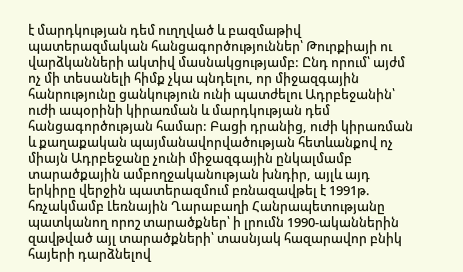է մարդկության դեմ ուղղված և բազմաթիվ պատերազմական հանցագործություններ՝ Թուրքիայի ու վարձկանների ակտիվ մասնակցությամբ: Ընդ որում՝ այժմ ոչ մի տեսանելի հիմք չկա պնդելու, որ միջազգային հանրությունը ցանկություն ունի պատժելու Ադրբեջանին՝ ուժի ապօրինի կիրառման և մարդկության դեմ հանցագործության համար: Բացի դրանից, ուժի կիրառման և քաղաքական պայմանավորվածության հետևանքով ոչ միայն Ադրբեջանը չունի միջազգային ընկալմամբ տարածքային ամբողջականության խնդիր, այլև այդ երկիրը վերջին պատերազմում բռնազավթել է 1991թ. հռչակմամբ Լեռնային Ղարաբաղի Հանրապետությանը պատկանող որոշ տարածքներ՝ ի լրումն 1990-ականներին զավթված այլ տարածքների՝ տասնյակ հազարավոր բնիկ հայերի դարձնելով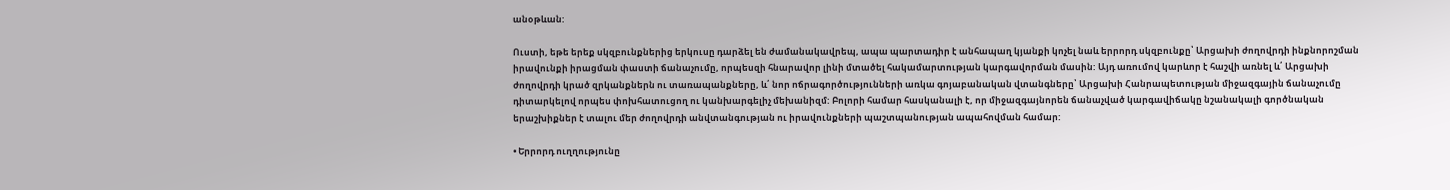անօթևան:

Ուստի, եթե երեք սկզբունքներից երկուսը դարձել են ժամանակավրեպ, ապա պարտադիր է անհապաղ կյանքի կոչել նաև երրորդ սկզբունքը՝ Արցախի ժողովրդի ինքնորոշման իրավունքի իրացման փաստի ճանաչումը, որպեսզի հնարավոր լինի մտածել հակամարտության կարգավորման մասին: Այդ առումով կարևոր է հաշվի առնել և՛ Արցախի ժողովրդի կրած զրկանքներն ու տառապանքները, և՛ նոր ոճրագործությունների առկա գոյաբանական վտանգները՝ Արցախի Հանրապետության միջազգային ճանաչումը դիտարկելով որպես փոխհատուցող ու կանխարգելիչ մեխանիզմ: Բոլորի համար հասկանալի է, որ միջազգայնորեն ճանաչված կարգավիճակը նշանակալի գործնական երաշխիքներ է տալու մեր ժողովրդի անվտանգության ու իրավունքների պաշտպանության ապահովման համար:

• Երրորդ ուղղությունը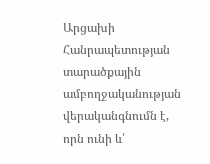Արցախի Հանրապետության տարածքային ամբողջականության վերականգնումն է, որն ունի և՛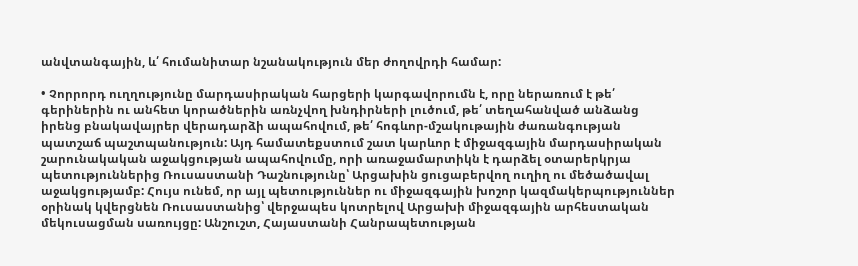անվտանգային, և՛ հումանիտար նշանակություն մեր ժողովրդի համար:

• Չորրորդ ուղղությունը մարդասիրական հարցերի կարգավորումն է, որը ներառում է թե՛ գերիներին ու անհետ կորածներին առնչվող խնդիրների լուծում, թե՛ տեղահանված անձանց իրենց բնակավայրեր վերադարձի ապահովում, թե՛ հոգևոր-մշակութային ժառանգության պատշաճ պաշտպանություն: Այդ համատեքստում շատ կարևոր է միջազգային մարդասիրական շարունակական աջակցության ապահովումը, որի առաջամարտիկն է դարձել օտարերկրյա պետություններից Ռուսաստանի Դաշնությունը՝ Արցախին ցուցաբերվող ուղիղ ու մեծածավալ աջակցությամբ: Հույս ունեմ, որ այլ պետություններ ու միջազգային խոշոր կազմակերպություններ օրինակ կվերցնեն Ռուսաստանից՝ վերջապես կոտրելով Արցախի միջազգային արհեստական մեկուսացման սառույցը: Անշուշտ, Հայաստանի Հանրապետության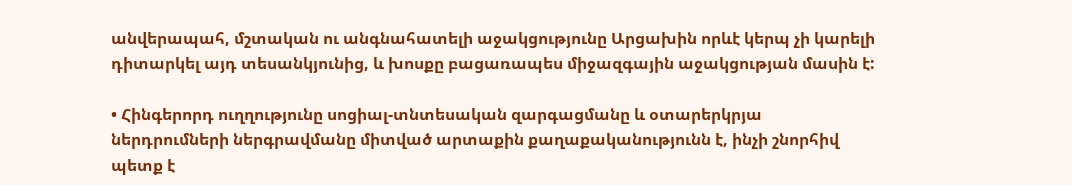անվերապահ, մշտական ու անգնահատելի աջակցությունը Արցախին որևէ կերպ չի կարելի դիտարկել այդ տեսանկյունից, և խոսքը բացառապես միջազգային աջակցության մասին է:

• Հինգերորդ ուղղությունը սոցիալ-տնտեսական զարգացմանը և օտարերկրյա ներդրումների ներգրավմանը միտված արտաքին քաղաքականությունն է, ինչի շնորհիվ պետք է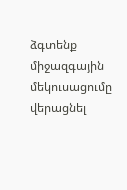ձգտենք միջազգային մեկուսացումը վերացնել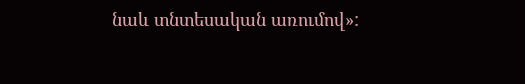նաև տնտեսական առումով»: